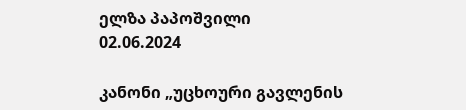ელზა პაპოშვილი
02.06.2024

კანონი „უცხოური გავლენის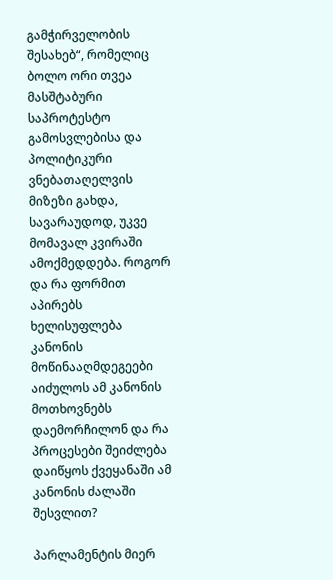გამჭირველობის შესახებ“, რომელიც ბოლო ორი თვეა მასშტაბური საპროტესტო გამოსვლებისა და პოლიტიკური ვნებათაღელვის მიზეზი გახდა, სავარაუდოდ, უკვე მომავალ კვირაში ამოქმედდება. როგორ და რა ფორმით აპირებს ხელისუფლება კანონის მოწინააღმდეგეები აიძულოს ამ კანონის მოთხოვნებს დაემორჩილონ და რა პროცესები შეიძლება დაიწყოს ქვეყანაში ამ კანონის ძალაში შესვლით?

პარლამენტის მიერ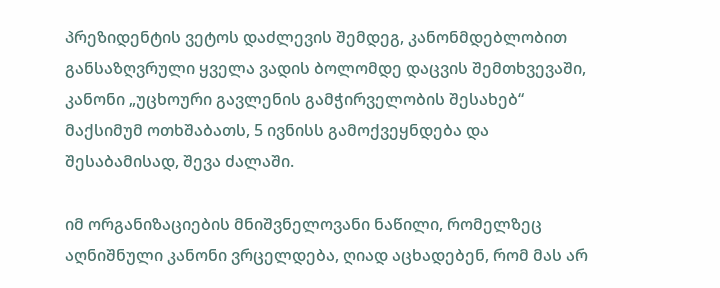პრეზიდენტის ვეტოს დაძლევის შემდეგ, კანონმდებლობით განსაზღვრული ყველა ვადის ბოლომდე დაცვის შემთხვევაში, კანონი „უცხოური გავლენის გამჭირველობის შესახებ“ მაქსიმუმ ოთხშაბათს, 5 ივნისს გამოქვეყნდება და შესაბამისად, შევა ძალაში.

იმ ორგანიზაციების მნიშვნელოვანი ნაწილი, რომელზეც აღნიშნული კანონი ვრცელდება, ღიად აცხადებენ, რომ მას არ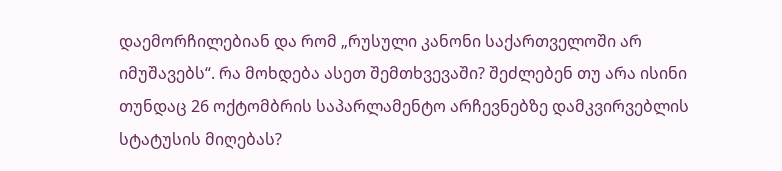დაემორჩილებიან და რომ „რუსული კანონი საქართველოში არ იმუშავებს“. რა მოხდება ასეთ შემთხვევაში? შეძლებენ თუ არა ისინი თუნდაც 26 ოქტომბრის საპარლამენტო არჩევნებზე დამკვირვებლის სტატუსის მიღებას?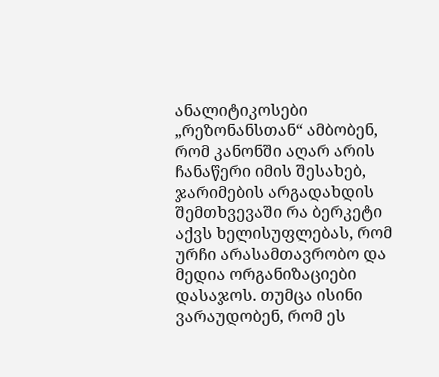ანალიტიკოსები „რეზონანსთან“ ამბობენ, რომ კანონში აღარ არის ჩანაწერი იმის შესახებ, ჯარიმების არგადახდის შემთხვევაში რა ბერკეტი აქვს ხელისუფლებას, რომ ურჩი არასამთავრობო და მედია ორგანიზაციები დასაჯოს. თუმცა ისინი ვარაუდობენ, რომ ეს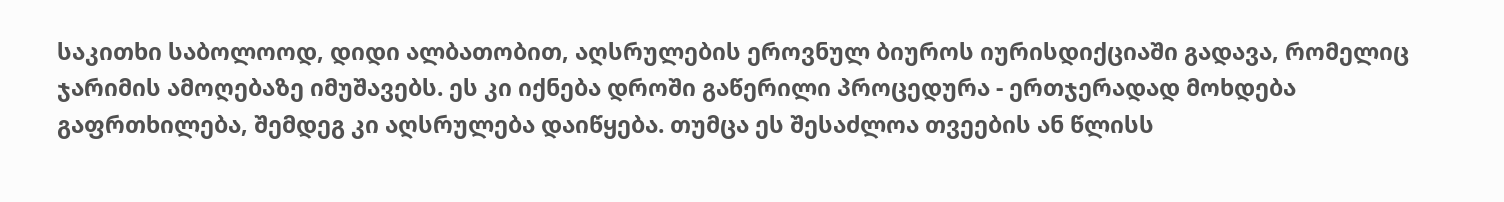საკითხი საბოლოოდ, დიდი ალბათობით, აღსრულების ეროვნულ ბიუროს იურისდიქციაში გადავა, რომელიც ჯარიმის ამოღებაზე იმუშავებს. ეს კი იქნება დროში გაწერილი პროცედურა - ერთჯერადად მოხდება გაფრთხილება, შემდეგ კი აღსრულება დაიწყება. თუმცა ეს შესაძლოა თვეების ან წლისს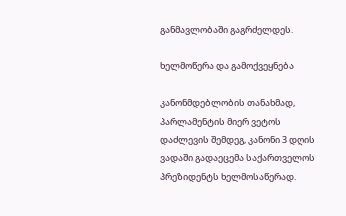განმავლობაში გაგრძელდეს.

ხელმოწერა და გამოქვეყნება

კანონმდებლობის თანახმად, პარლამენტის მიერ ვეტოს დაძლევის შემდეგ, კანონი 3 დღის ვადაში გადაეცემა საქართველოს პრეზიდენტს ხელმოსაწერად.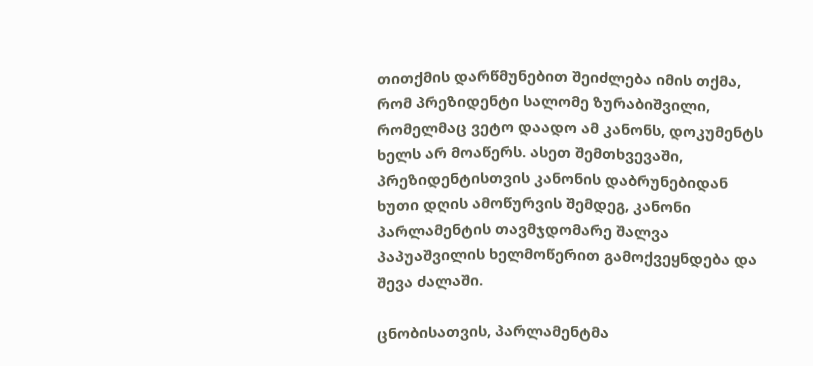თითქმის დარწმუნებით შეიძლება იმის თქმა, რომ პრეზიდენტი სალომე ზურაბიშვილი, რომელმაც ვეტო დაადო ამ კანონს, დოკუმენტს ხელს არ მოაწერს. ასეთ შემთხვევაში, პრეზიდენტისთვის კანონის დაბრუნებიდან ხუთი დღის ამოწურვის შემდეგ, კანონი პარლამენტის თავმჯდომარე შალვა პაპუაშვილის ხელმოწერით გამოქვეყნდება და შევა ძალაში.

ცნობისათვის, პარლამენტმა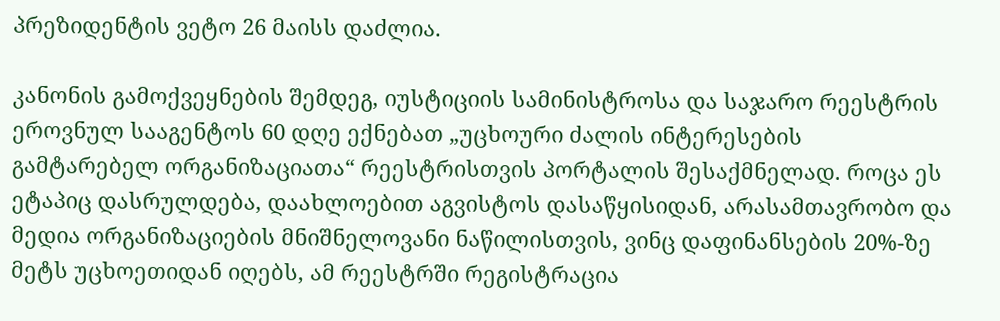პრეზიდენტის ვეტო 26 მაისს დაძლია.

კანონის გამოქვეყნების შემდეგ, იუსტიციის სამინისტროსა და საჯარო რეესტრის ეროვნულ სააგენტოს 60 დღე ექნებათ „უცხოური ძალის ინტერესების გამტარებელ ორგანიზაციათა“ რეესტრისთვის პორტალის შესაქმნელად. როცა ეს ეტაპიც დასრულდება, დაახლოებით აგვისტოს დასაწყისიდან, არასამთავრობო და მედია ორგანიზაციების მნიშნელოვანი ნაწილისთვის, ვინც დაფინანსების 20%-ზე მეტს უცხოეთიდან იღებს, ამ რეესტრში რეგისტრაცია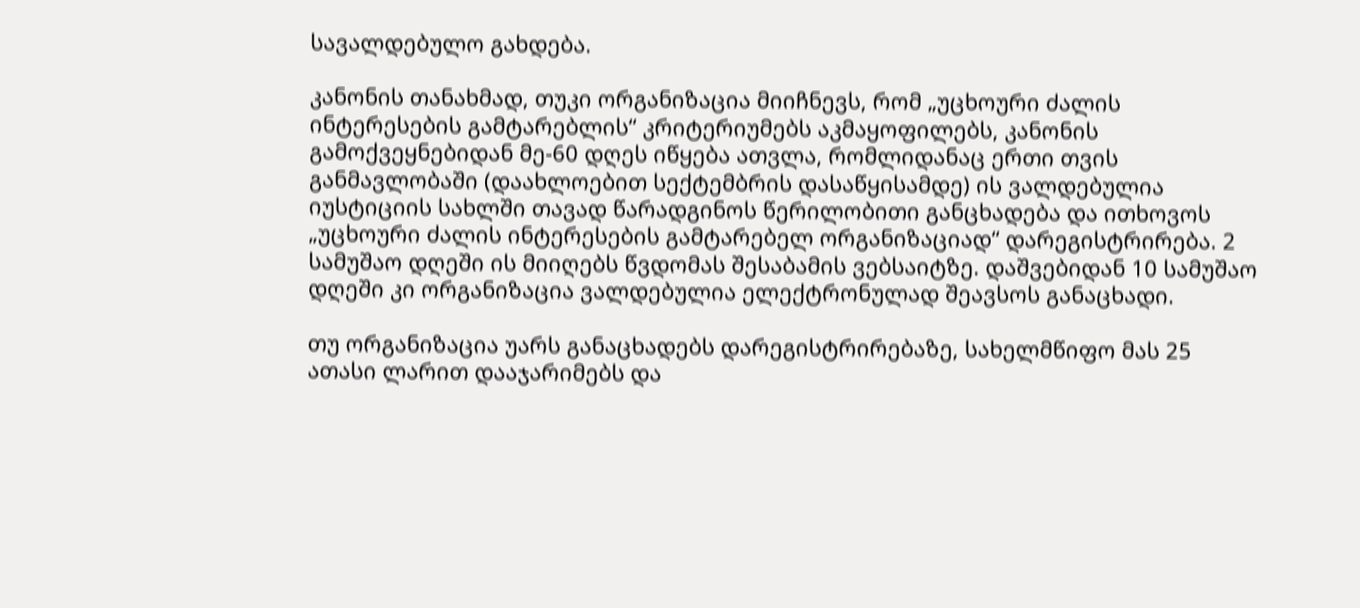სავალდებულო გახდება.

კანონის თანახმად, თუკი ორგანიზაცია მიიჩნევს, რომ „უცხოური ძალის ინტერესების გამტარებლის“ კრიტერიუმებს აკმაყოფილებს, კანონის გამოქვეყნებიდან მე-60 დღეს იწყება ათვლა, რომლიდანაც ერთი თვის განმავლობაში (დაახლოებით სექტემბრის დასაწყისამდე) ის ვალდებულია იუსტიციის სახლში თავად წარადგინოს წერილობითი განცხადება და ითხოვოს „უცხოური ძალის ინტერესების გამტარებელ ორგანიზაციად“ დარეგისტრირება. 2 სამუშაო დღეში ის მიიღებს წვდომას შესაბამის ვებსაიტზე. დაშვებიდან 10 სამუშაო დღეში კი ორგანიზაცია ვალდებულია ელექტრონულად შეავსოს განაცხადი.

თუ ორგანიზაცია უარს განაცხადებს დარეგისტრირებაზე, სახელმწიფო მას 25 ათასი ლარით დააჯარიმებს და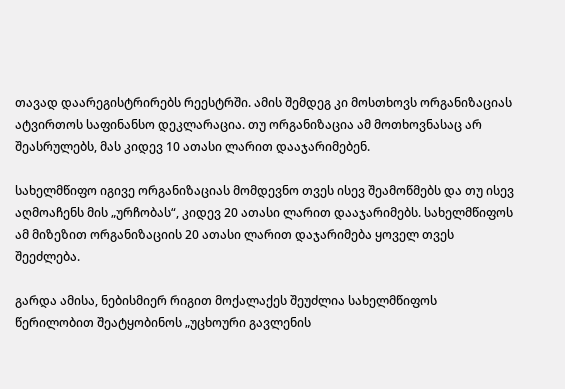თავად დაარეგისტრირებს რეესტრში. ამის შემდეგ კი მოსთხოვს ორგანიზაციას ატვირთოს საფინანსო დეკლარაცია. თუ ორგანიზაცია ამ მოთხოვნასაც არ შეასრულებს, მას კიდევ 10 ათასი ლარით დააჯარიმებენ.

სახელმწიფო იგივე ორგანიზაციას მომდევნო თვეს ისევ შეამოწმებს და თუ ისევ აღმოაჩენს მის „ურჩობას“, კიდევ 20 ათასი ლარით დააჯარიმებს. სახელმწიფოს ამ მიზეზით ორგანიზაციის 20 ათასი ლარით დაჯარიმება ყოველ თვეს შეეძლება.

გარდა ამისა, ნებისმიერ რიგით მოქალაქეს შეუძლია სახელმწიფოს წერილობით შეატყობინოს „უცხოური გავლენის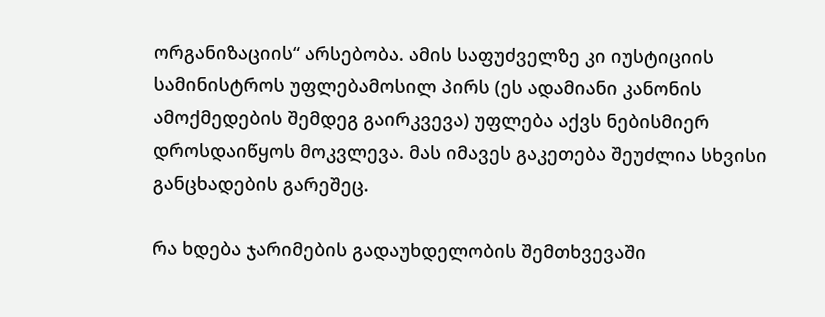ორგანიზაციის“ არსებობა. ამის საფუძველზე კი იუსტიციის სამინისტროს უფლებამოსილ პირს (ეს ადამიანი კანონის ამოქმედების შემდეგ გაირკვევა) უფლება აქვს ნებისმიერ დროსდაიწყოს მოკვლევა. მას იმავეს გაკეთება შეუძლია სხვისი განცხადების გარეშეც.

რა ხდება ჯარიმების გადაუხდელობის შემთხვევაში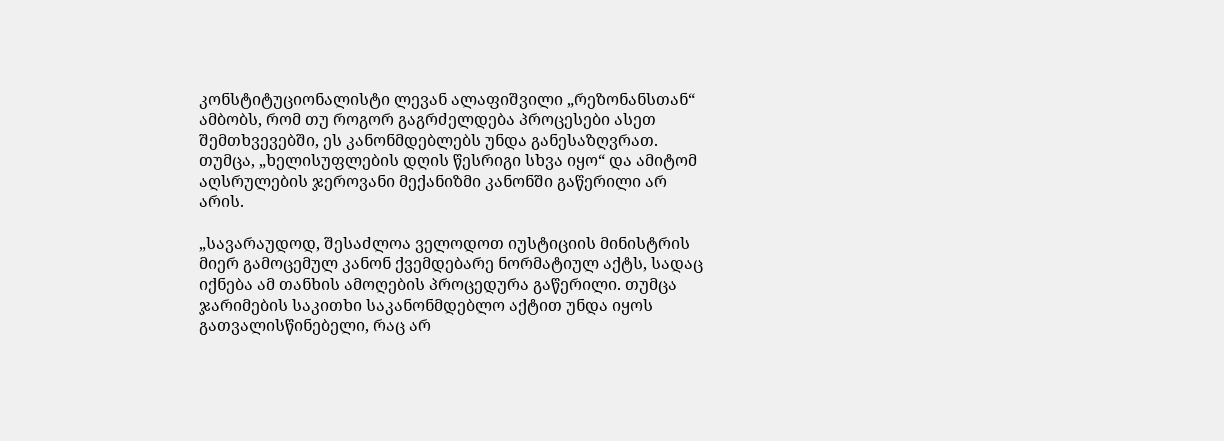კონსტიტუციონალისტი ლევან ალაფიშვილი „რეზონანსთან“ ამბობს, რომ თუ როგორ გაგრძელდება პროცესები ასეთ შემთხვევებში, ეს კანონმდებლებს უნდა განესაზღვრათ. თუმცა, „ხელისუფლების დღის წესრიგი სხვა იყო“ და ამიტომ აღსრულების ჯეროვანი მექანიზმი კანონში გაწერილი არ არის.

„სავარაუდოდ, შესაძლოა ველოდოთ იუსტიციის მინისტრის მიერ გამოცემულ კანონ ქვემდებარე ნორმატიულ აქტს, სადაც იქნება ამ თანხის ამოღების პროცედურა გაწერილი. თუმცა ჯარიმების საკითხი საკანონმდებლო აქტით უნდა იყოს გათვალისწინებელი, რაც არ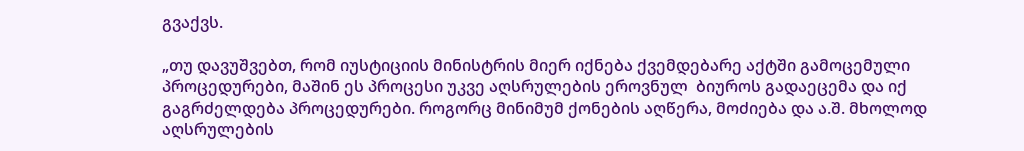გვაქვს.

„თუ დავუშვებთ, რომ იუსტიციის მინისტრის მიერ იქნება ქვემდებარე აქტში გამოცემული პროცედურები, მაშინ ეს პროცესი უკვე აღსრულების ეროვნულ  ბიუროს გადაეცემა და იქ  გაგრძელდება პროცედურები. როგორც მინიმუმ ქონების აღწერა, მოძიება და ა.შ. მხოლოდ აღსრულების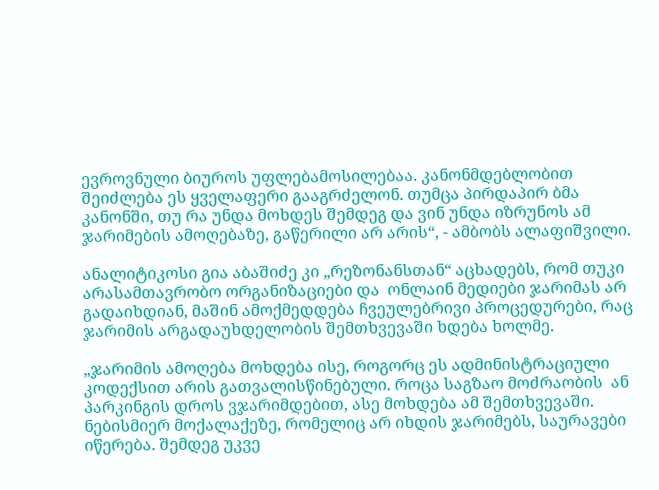ევროვნული ბიუროს უფლებამოსილებაა. კანონმდებლობით შეიძლება ეს ყველაფერი გააგრძელონ. თუმცა პირდაპირ ბმა კანონში, თუ რა უნდა მოხდეს შემდეგ და ვინ უნდა იზრუნოს ამ ჯარიმების ამოღებაზე, გაწერილი არ არის“, - ამბობს ალაფიშვილი.

ანალიტიკოსი გია აბაშიძე კი „რეზონანსთან“ აცხადებს, რომ თუკი არასამთავრობო ორგანიზაციები და  ონლაინ მედიები ჯარიმას არ გადაიხდიან, მაშინ ამოქმედდება ჩვეულებრივი პროცედურები, რაც ჯარიმის არგადაუხდელობის შემთხვევაში ხდება ხოლმე.

„ჯარიმის ამოღება მოხდება ისე, როგორც ეს ადმინისტრაციული კოდექსით არის გათვალისწინებული. როცა საგზაო მოძრაობის  ან პარკინგის დროს ვჯარიმდებით, ასე მოხდება ამ შემთხვევაში. ნებისმიერ მოქალაქეზე, რომელიც არ იხდის ჯარიმებს, საურავები იწერება. შემდეგ უკვე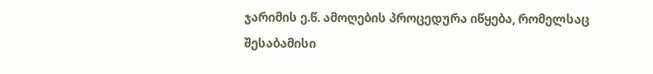ჯარიმის ე.წ. ამოღების პროცედურა იწყება, რომელსაც შესაბამისი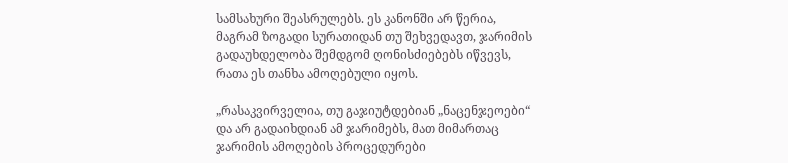სამსახური შეასრულებს. ეს კანონში არ წერია, მაგრამ ზოგადი სურათიდან თუ შეხვედავთ, ჯარიმის გადაუხდელობა შემდგომ ღონისძიებებს იწვევს, რათა ეს თანხა ამოღებული იყოს.

„რასაკვირველია, თუ გაჯიუტდებიან „ნაცენჯეოები“ და არ გადაიხდიან ამ ჯარიმებს, მათ მიმართაც ჯარიმის ამოღების პროცედურები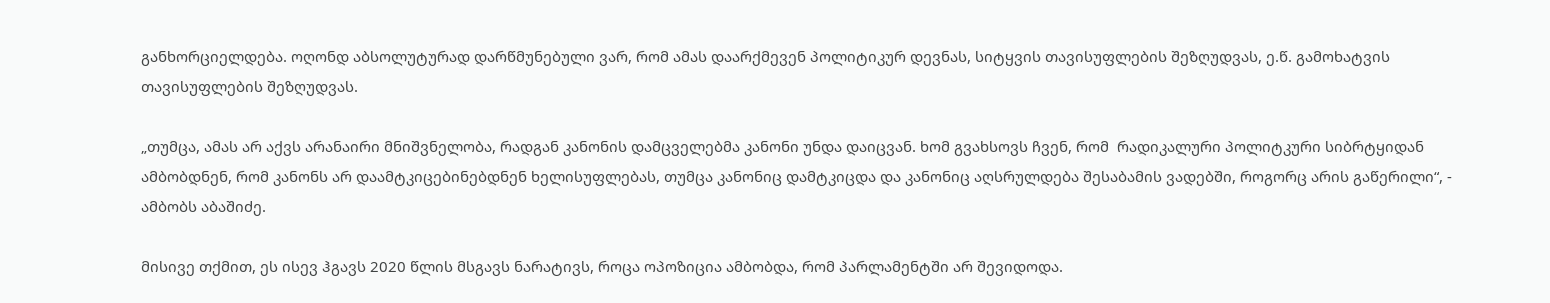განხორციელდება. ოღონდ აბსოლუტურად დარწმუნებული ვარ, რომ ამას დაარქმევენ პოლიტიკურ დევნას, სიტყვის თავისუფლების შეზღუდვას, ე.წ. გამოხატვის თავისუფლების შეზღუდვას.

„თუმცა, ამას არ აქვს არანაირი მნიშვნელობა, რადგან კანონის დამცველებმა კანონი უნდა დაიცვან. ხომ გვახსოვს ჩვენ, რომ  რადიკალური პოლიტკური სიბრტყიდან ამბობდნენ, რომ კანონს არ დაამტკიცებინებდნენ ხელისუფლებას, თუმცა კანონიც დამტკიცდა და კანონიც აღსრულდება შესაბამის ვადებში, როგორც არის გაწერილი“, - ამბობს აბაშიძე.

მისივე თქმით, ეს ისევ ჰგავს 2020 წლის მსგავს ნარატივს, როცა ოპოზიცია ამბობდა, რომ პარლამენტში არ შევიდოდა.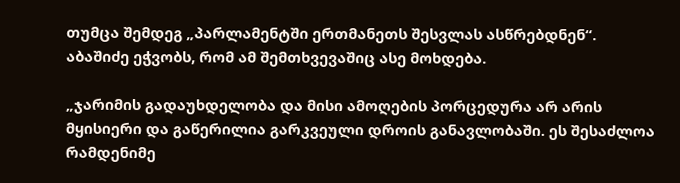თუმცა შემდეგ „პარლამენტში ერთმანეთს შესვლას ასწრებდნენ“. აბაშიძე ეჭვობს, რომ ამ შემთხვევაშიც ასე მოხდება.

„ჯარიმის გადაუხდელობა და მისი ამოღების პორცედურა არ არის მყისიერი და გაწერილია გარკვეული დროის განავლობაში. ეს შესაძლოა რამდენიმე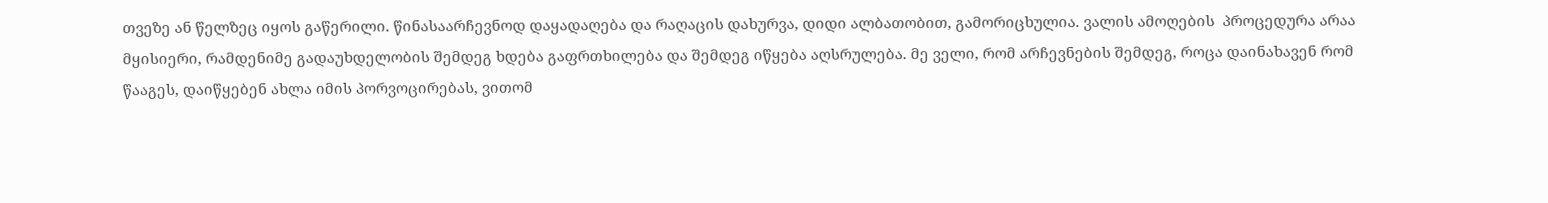თვეზე ან წელზეც იყოს გაწერილი. წინასაარჩევნოდ დაყადაღება და რაღაცის დახურვა, დიდი ალბათობით, გამორიცხულია. ვალის ამოღების  პროცედურა არაა მყისიერი, რამდენიმე გადაუხდელობის შემდეგ ხდება გაფრთხილება და შემდეგ იწყება აღსრულება. მე ველი, რომ არჩევნების შემდეგ, როცა დაინახავენ რომ წააგეს, დაიწყებენ ახლა იმის პორვოცირებას, ვითომ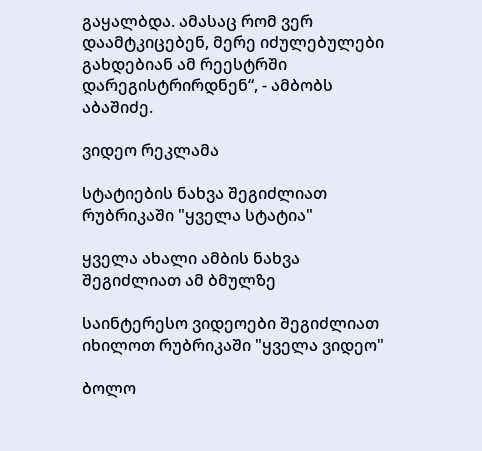გაყალბდა. ამასაც რომ ვერ დაამტკიცებენ, მერე იძულებულები გახდებიან ამ რეესტრში დარეგისტრირდნენ“, - ამბობს აბაშიძე.

ვიდეო რეკლამა

სტატიების ნახვა შეგიძლიათ რუბრიკაში "ყველა სტატია"

ყველა ახალი ამბის ნახვა შეგიძლიათ ამ ბმულზე

საინტერესო ვიდეოები შეგიძლიათ იხილოთ რუბრიკაში "ყველა ვიდეო"

ბოლო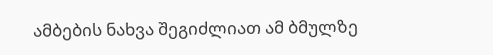ამბების ნახვა შეგიძლიათ ამ ბმულზე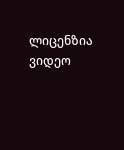ლიცენზია
ვიდეო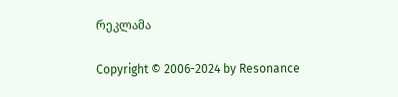რეკლამა

Copyright © 2006-2024 by Resonance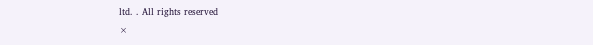ltd. . All rights reserved
×